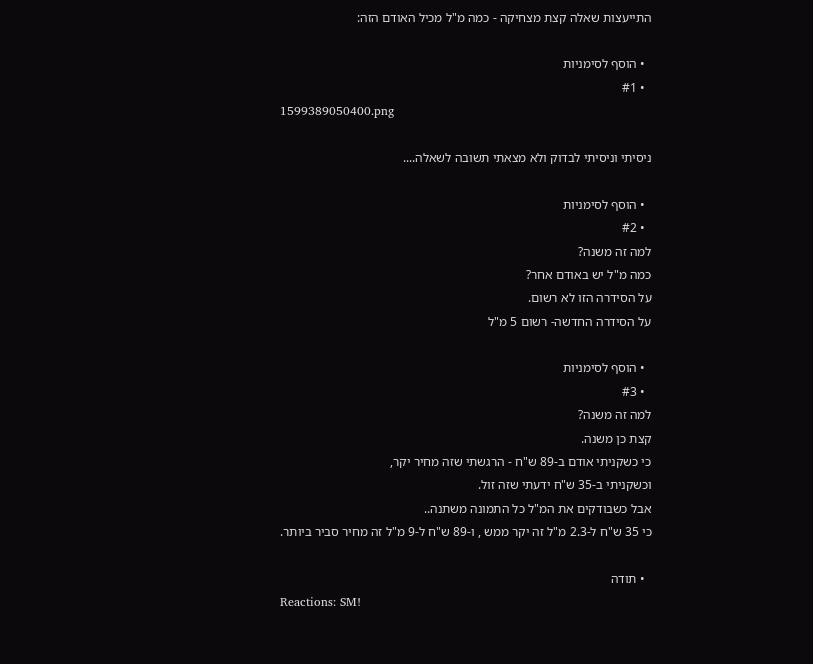התייעצות שאלה קצת מצחיקה - כמה מ"ל מכיל האודם הזה:

  • הוסף לסימניות
  • #1
1599389050400.png

ניסיתי וניסיתי לבדוק ולא מצאתי תשובה לשאלה....

  • הוסף לסימניות
  • #2
למה זה משנה?
כמה מ"ל יש באודם אחר?
על הסידרה הזו לא רשום.
על הסידרה החדשה- רשום 5 מ"ל

  • הוסף לסימניות
  • #3
למה זה משנה?
קצת כן משנה.
כי כשקניתי אודם ב-89 ש"ח - הרגשתי שזה מחיר יקר,
וכשקניתי ב-35 ש"ח ידעתי שזה זול.
אבל כשבודקים את המ"ל כל התמונה משתנה..
כי 35 ש"ח ל-2.3 מ"ל זה יקר ממש , ו-89 ש"ח ל-9 מ"ל זה מחיר סביר ביותר.

  • תודה
Reactions: SM!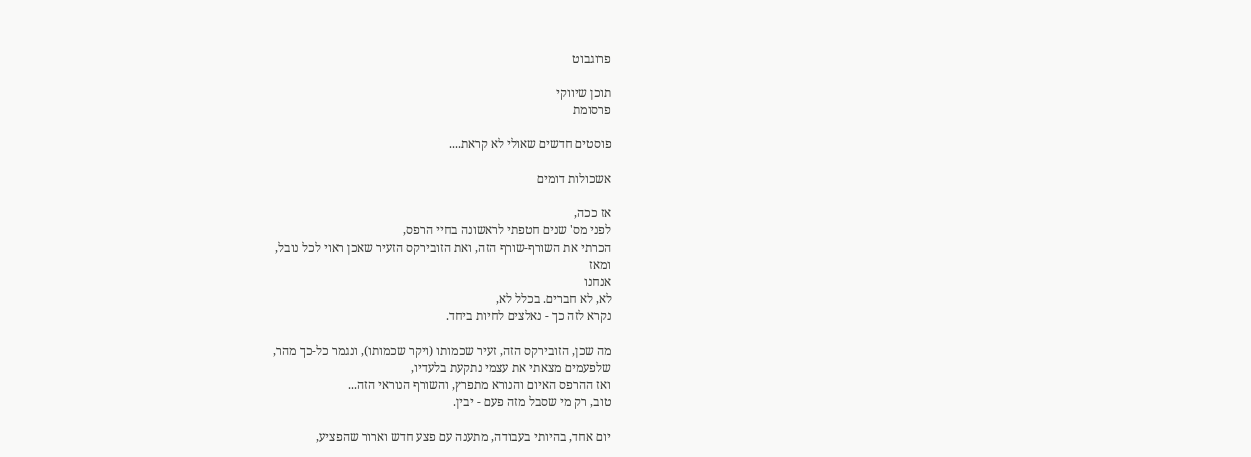פרוגבוט

תוכן שיווקי
פרסומת

פוסטים חדשים שאולי לא קראת....

אשכולות דומים

אז ככה,
לפני מס' שנים חטפתי לראשונה בחיי הרפס,
הכרתי את השורף-שורף הזה, ואת הזובירקס הזעיר שאכן ראוי לכל נובל,
ומאז
אנחנו
לא, לא חברים. בכלל לא,
נקרא לזה כך - נאלצים לחיות ביחד.

מה שכן, הזובירקס הזה, זעיר שכמותו (ויקר שכמותו), ונגמר כל-כך מהר,
שלפעמים מצאתי את עצמי נתקעת בלעדיו,
ואז ההרפס האיום והנורא מתפרץ, והשורף הנוראי הזה...
טוב, רק מי שסבל מזה פעם - יבין.

יום אחד, בהיותי בעבודה, מתענה עם פצע חדש וארור שהפציע,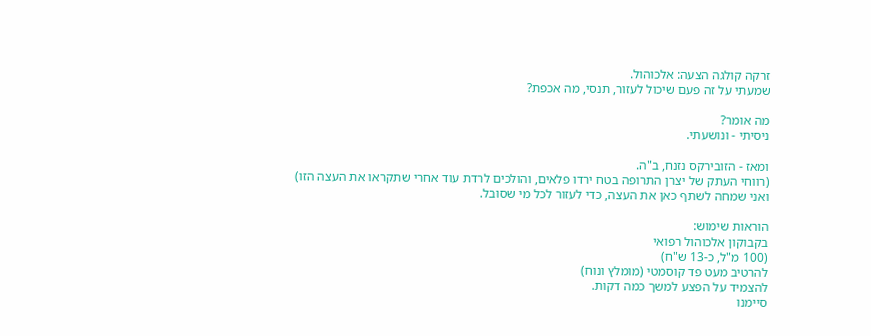זרקה קולגה הצעה: אלכוהול.
שמעתי על זה פעם שיכול לעזור, תנסי, מה אכפת?

מה אומר?
ניסיתי - ונושעתי.

ומאז - הזובירקס נזנח, ב"ה.
(רווחי העתק של יצרן התרופה בטח ירדו פלאים, והולכים לרדת עוד אחרי שתקראו את העצה הזו)
ואני שמחה לשתף כאן את העצה, כדי לעזור לכל מי שסובל.

הוראות שימוש:
בקבוקון אלכוהול רפואי
(100 מ"ל, כ-13 ש"ח)
להרטיב מעט פד קוסמטי (מומלץ ונוח)
להצמיד על הפצע למשך כמה דקות.
סיימנו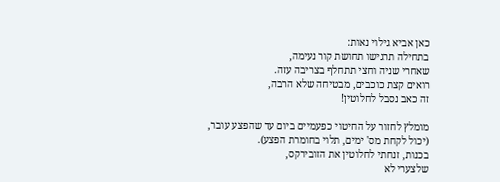כאן אביא גילוי נאות:
בתחילה תרגישו תחושת קור נעימה,
שאחרי שניה וחצי תתחלף בצריבה עזה.
רואים קצת כוכבים, מבטיחה שלא הרבה,
זה כאב נסבל לחלוטין!

מומלץ לחזור על החיטוי כפעמיים ביום עד שהפצע עובר,
(יכול לקחת מס' ימים, תלוי בחומרת הפצע).
בכנות, זנחתי לחלוטין את הזובירקס,
שלצערי לא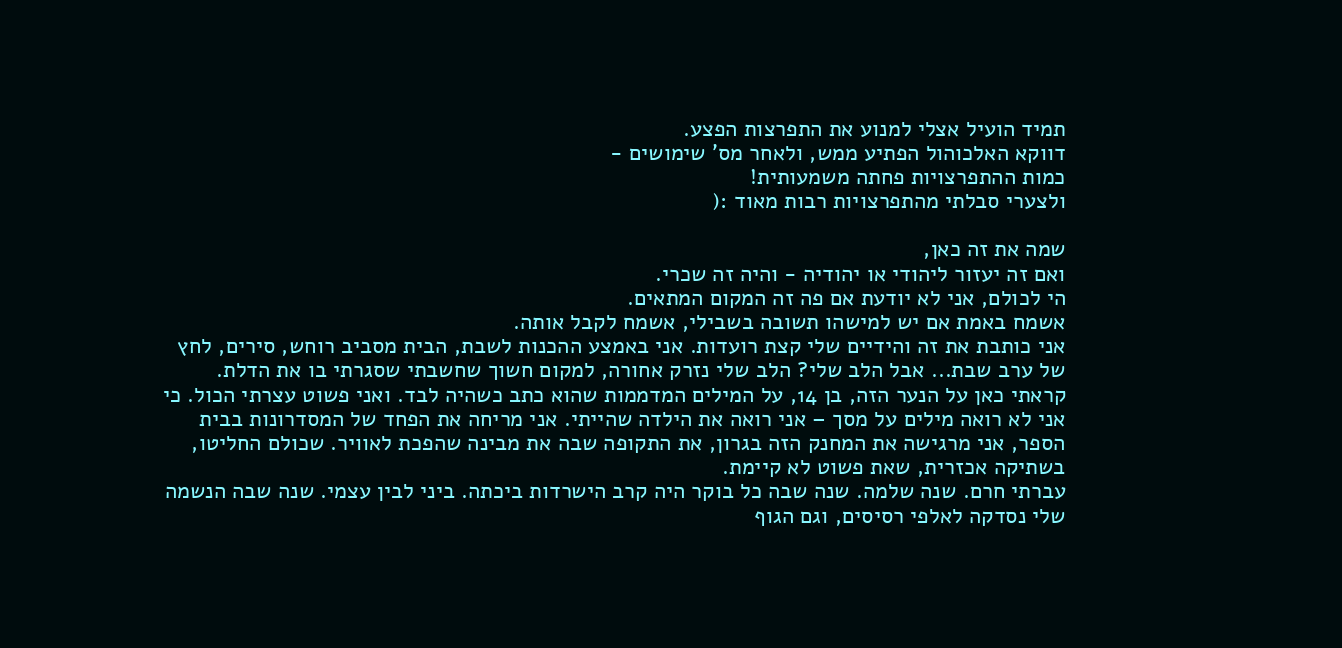תמיד הועיל אצלי למנוע את התפרצות הפצע.
דווקא האלכוהול הפתיע ממש, ולאחר מס' שימושים -
כמות ההתפרצויות פחתה משמעותית!
ולצערי סבלתי מהתפרצויות רבות מאוד :(

שמה את זה כאן,
ואם זה יעזור ליהודי או יהודיה - והיה זה שכרי.
הי לכולם, אני לא יודעת אם פה זה המקום המתאים.
אשמח באמת אם יש למישהו תשובה בשבילי, אשמח לקבל אותה.
אני כותבת את זה והידיים שלי קצת רועדות. אני באמצע ההכנות לשבת, הבית מסביב רוחש, סירים, לחץ של ערב שבת... אבל הלב שלי? הלב שלי נזרק אחורה, למקום חשוך שחשבתי שסגרתי בו את הדלת.
קראתי כאן על הנער הזה, בן 14, על המילים המדממות שהוא כתב כשהיה לבד. ואני פשוט עצרתי הכול. כי אני לא רואה מילים על מסך – אני רואה את הילדה שהייתי. אני מריחה את הפחד של המסדרונות בבית הספר, אני מרגישה את המחנק הזה בגרון, את התקופה שבה את מבינה שהפכת לאוויר. שכולם החליטו, בשתיקה אכזרית, שאת פשוט לא קיימת.
עברתי חרם. שנה שלמה. שנה שבה כל בוקר היה קרב הישרדות ביכתה. ביני לבין עצמי. שנה שבה הנשמה שלי נסדקה לאלפי רסיסים, וגם הגוף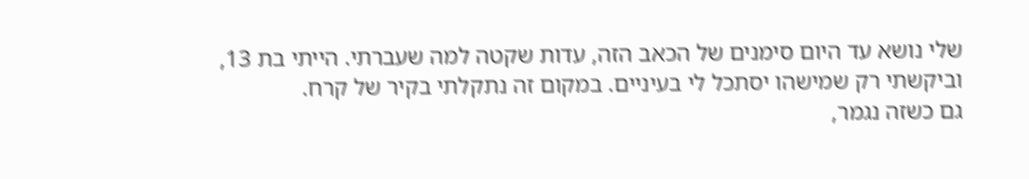שלי נושא עד היום סימנים של הכאב הזה, עדות שקטה למה שעברתי. הייתי בת 13, וביקשתי רק שמישהו יסתכל לי בעיניים. במקום זה נתקלתי בקיר של קרח.
גם כשזה נגמר,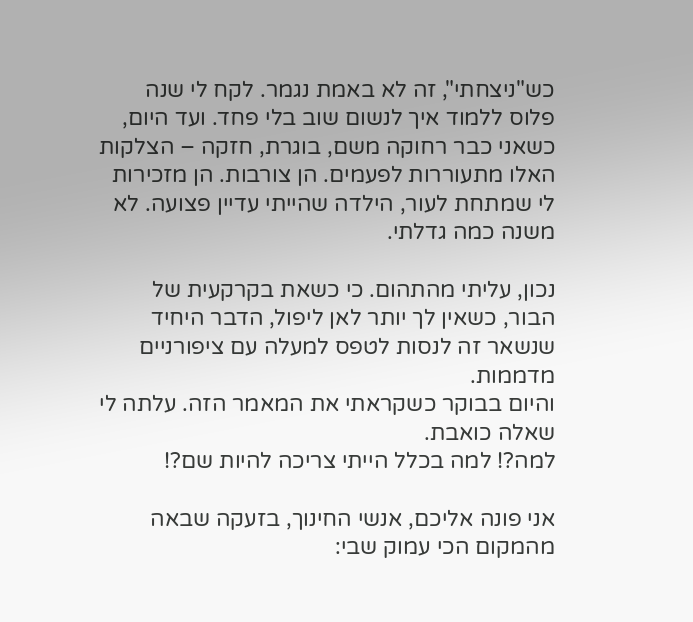כש"ניצחתי", זה לא באמת נגמר. לקח לי שנה פלוס ללמוד איך לנשום שוב בלי פחד. ועד היום, כשאני כבר רחוקה משם, בוגרת, חזקה – הצלקות האלו מתעוררות לפעמים. הן צורבות. הן מזכירות לי שמתחת לעור, הילדה שהייתי עדיין פצועה. לא משנה כמה גדלתי.

נכון, עליתי מהתהום. כי כשאת בקרקעית של הבור, כשאין לך יותר לאן ליפול, הדבר היחיד שנשאר זה לנסות לטפס למעלה עם ציפורניים מדממות.
והיום בבוקר כשקראתי את המאמר הזה. עלתה לי שאלה כואבת.
למה?! למה בכלל הייתי צריכה להיות שם?!

אני פונה אליכם, אנשי החינוך, בזעקה שבאה מהמקום הכי עמוק שבי: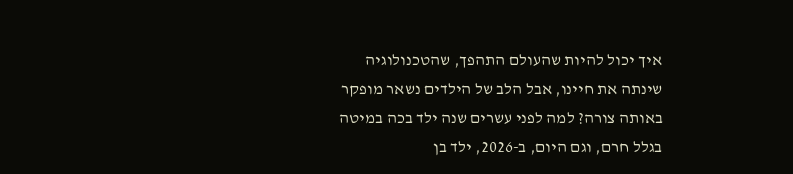איך יכול להיות שהעולם התהפך, שהטכנולוגיה שינתה את חיינו, אבל הלב של הילדים נשאר מופקר באותה צורה? למה לפני עשרים שנה ילד בכה במיטה בגלל חרם, וגם היום, ב-2026, ילד בן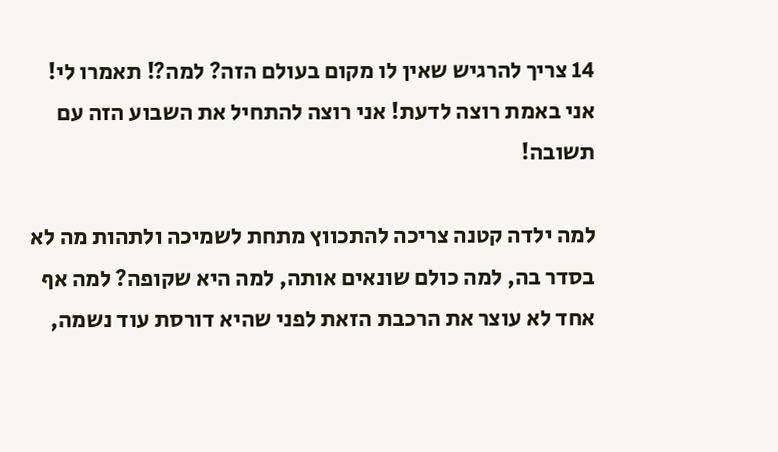14 צריך להרגיש שאין לו מקום בעולם הזה? למה?! תאמרו לי! אני באמת רוצה לדעת! אני רוצה להתחיל את השבוע הזה עם תשובה!

למה ילדה קטנה צריכה להתכווץ מתחת לשמיכה ולתהות מה לא בסדר בה, למה כולם שונאים אותה, למה היא שקופה? למה אף אחד לא עוצר את הרכבת הזאת לפני שהיא דורסת עוד נשמה,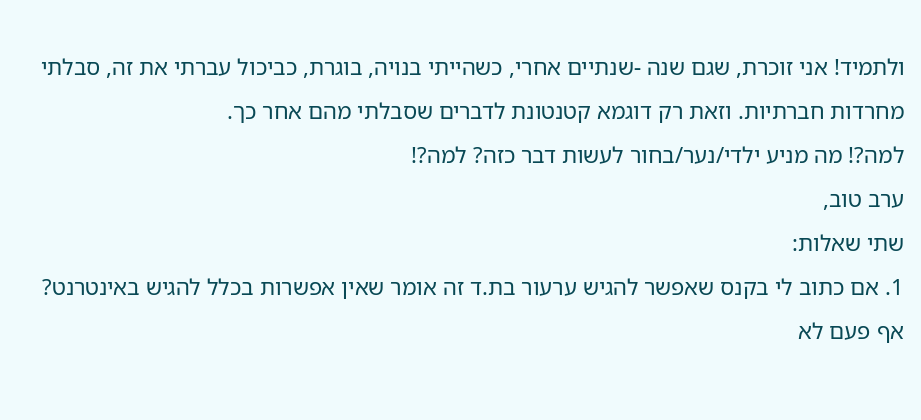ולתמיד! אני זוכרת, שגם שנה -שנתיים אחרי, כשהייתי בנויה, בוגרת, כביכול עברתי את זה, סבלתי מחרדות חברתיות. וזאת רק דוגמא קטנטונת לדברים שסבלתי מהם אחר כך.
למה?! מה מניע ילדי/נער/בחור לעשות דבר כזה? למה?!
ערב טוב,
שתי שאלות:
1. אם כתוב לי בקנס שאפשר להגיש ערעור בת.ד זה אומר שאין אפשרות בכלל להגיש באינטרנט? אף פעם לא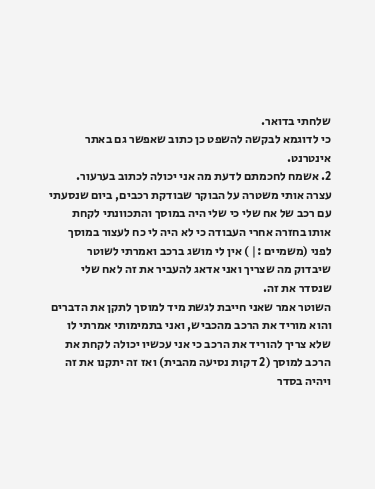שלחתי בדואר.
כי לדוגמא לבקשה להשפט כן כתוב שאפשר גם באתר אינטרנט.
2. אשמח לחכמתם לדעת מה אני יכולה לכתוב בערעור.
עצרה אותי משטרה על הבוקר שבודקת רכבים, ביום שנסעתי עם רכב של אח שלי כי שלי היה במוסך והתכוונתי לקחת אותו בחזרה אחרי העבודה כי לא היה לי כח לעצור במוסך לפני (משמיים :| ) אין לי מושג ברכב ואמרתי לשוטר שיבדוק מה שצריך ואני אדאג להעביר את זה לאח שלי שנסדר את זה.
השוטר אמר שאני חייבת לגשת מיד למוסך לתקן את הדברים והוא מוריד את הרכב מהכביש, ואני בתמימותי אמרתי לו שלא צריך להוריד את הרכב כי אני עכשיו יכולה לקחת את הרכב למוסך (2 דקות נסיעה מהבית) ואז זה יתקנו את זה ויהיה בסדר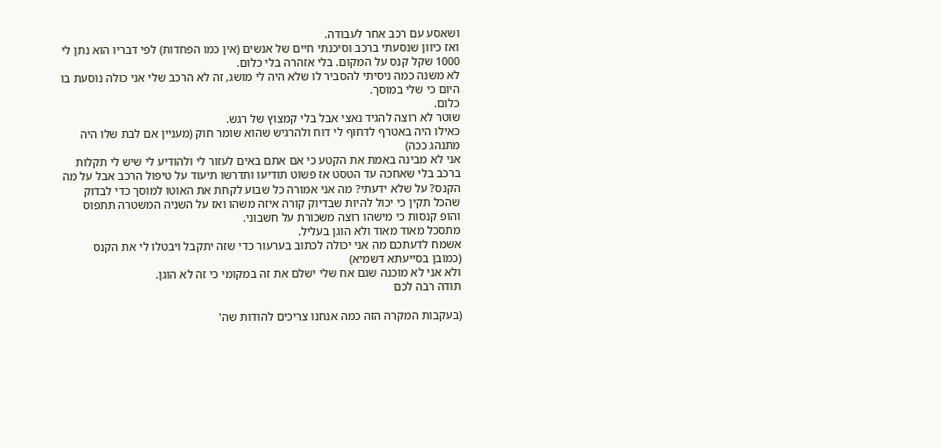ושאסע עם רכב אחר לעבודה.
ואז כיוון שנסעתי ברכב וסיכנתי חיים של אנשים (אין כמו הפחדות) לפי דבריו הוא נתן לי 1000 שקל קנס על המקום. בלי אזהרה בלי כלום.
לא משנה כמה ניסיתי להסביר לו שלא היה לי מושג, זה לא הרכב שלי אני כולה נוסעת בו היום כי שלי במוסך.
כלום.
שוטר לא רוצה להגיד נאצי אבל בלי קמצוץ של רגש.
כאילו היה באטרף לדחוף לי דוח ולהרגיש שהוא שומר חוק (מעניין אם לבת שלו היה מתנהג ככה)
אני לא מבינה באמת את הקטע כי אם אתם באים לעזור לי ולהודיע לי שיש לי תקלות ברכב בלי שאחכה עד הטסט אז פשוט תודיעו ותדרשו תיעוד על טיפול הרכב אבל על מה הקנס? על שלא ידעתי? מה אני אמורה כל שבוע לקחת את האוטו למוסך כדי לבדוק שהכל תקין כי יכול להיות שבדיוק קורה איזה משהו ואז על השניה המשטרה תתפוס והופ קנסות כי מישהו רוצה משכורת על חשבוני.
מתסכל מאוד מאוד ולא הוגן בעליל.
אשמח לדעתכם מה אני יכולה לכתוב בערעור כדי שזה יתקבל ויבטלו לי את הקנס (כמובן בסייעתא דשמיא)
ולא אני לא מוכנה שגם אח שלי ישלם את זה במקומי כי זה לא הוגן.
תודה רבה לכם

(בעקבות המקרה הזה כמה אנחנו צריכים להודות שה'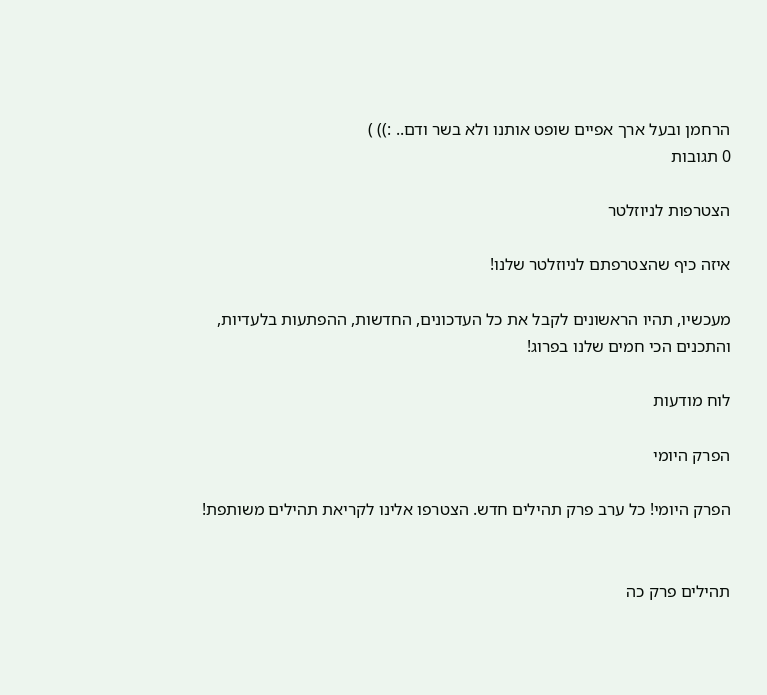הרחמן ובעל ארך אפיים שופט אותנו ולא בשר ודם.. :)) )
0 תגובות

הצטרפות לניוזלטר

איזה כיף שהצטרפתם לניוזלטר שלנו!

מעכשיו, תהיו הראשונים לקבל את כל העדכונים, החדשות, ההפתעות בלעדיות, והתכנים הכי חמים שלנו בפרוג!

לוח מודעות

הפרק היומי

הפרק היומי! כל ערב פרק תהילים חדש. הצטרפו אלינו לקריאת תהילים משותפת!


תהילים פרק כה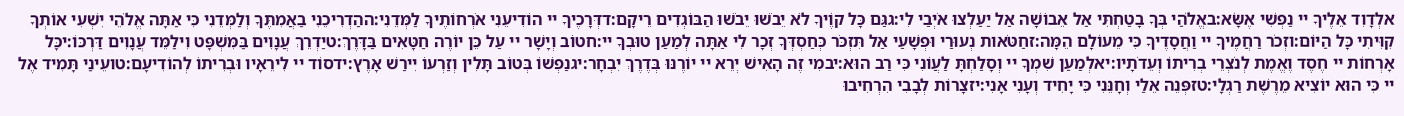אלְדָוִד אֵלֶיךָ יי נַפְשִׁי אֶשָּׂא:באֱלֹהַי בְּךָ בָטַחְתִּי אַל אֵבוֹשָׁה אַל יַעַלְצוּ אֹיְבַי לִי:גגַּם כָּל קוֶֹיךָ לֹא יֵבֹשׁוּ יֵבֹשׁוּ הַבּוֹגְדִים רֵיקָם:דדְּרָכֶיךָ יי הוֹדִיעֵנִי אֹרְחוֹתֶיךָ לַמְּדֵנִי:ההַדְרִיכֵנִי בַאֲמִתֶּךָ וְלַמְּדֵנִי כִּי אַתָּה אֱלֹהֵי יִשְׁעִי אוֹתְךָ קִוִּיתִי כָּל הַיּוֹם:וזְכֹר רַחֲמֶיךָ יי וַחֲסָדֶיךָ כִּי מֵעוֹלָם הֵמָּה:זחַטֹּאות נְעוּרַי וּפְשָׁעַי אַל תִּזְכֹּר כְּחַסְדְּךָ זְכָר לִי אַתָּה לְמַעַן טוּבְךָ יי:חטוֹב וְיָשָׁר יי עַל כֵּן יוֹרֶה חַטָּאִים בַּדָּרֶךְ:טיַדְרֵךְ עֲנָוִים בַּמִּשְׁפָּט וִילַמֵּד עֲנָוִים דַּרְכּוֹ:יכָּל אָרְחוֹת יי חֶסֶד וֶאֱמֶת לְנֹצְרֵי בְרִיתוֹ וְעֵדֹתָיו:יאלְמַעַן שִׁמְךָ יי וְסָלַחְתָּ לַעֲוֹנִי כִּי רַב הוּא:יבמִי זֶה הָאִישׁ יְרֵא יי יוֹרֶנּוּ בְּדֶרֶךְ יִבְחָר:יגנַפְשׁוֹ בְּטוֹב תָּלִין וְזַרְעוֹ יִירַשׁ אָרֶץ:ידסוֹד יי לִירֵאָיו וּבְרִיתוֹ לְהוֹדִיעָם:טועֵינַי תָּמִיד אֶל יי כִּי הוּא יוֹצִיא מֵרֶשֶׁת רַגְלָי:טזפְּנֵה אֵלַי וְחָנֵּנִי כִּי יָחִיד וְעָנִי אָנִי:יזצָרוֹת לְבָבִי הִרְחִיבוּ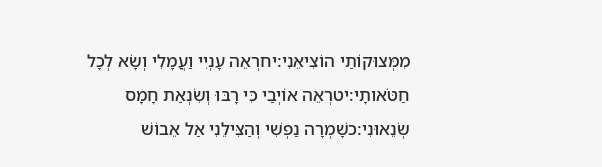מִמְּצוּקוֹתַי הוֹצִיאֵנִי:יחרְאֵה עָנְיִי וַעֲמָלִי וְשָׂא לְכָל חַטֹּאותָי:יטרְאֵה אוֹיְבַי כִּי רָבּוּ וְשִׂנְאַת חָמָס שְׂנֵאוּנִי:כשָׁמְרָה נַפְשִׁי וְהַצִּילֵנִי אַל אֵבוֹשׁ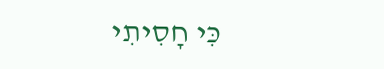כִּי חָסִיתִי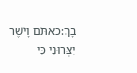בָךְ:כאתֹּם וָיֹשֶׁר יִצְּרוּנִי כִּי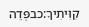קִוִּיתִיךָ:כבפְּדֵה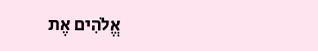אֱלֹהִים אֶת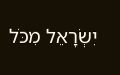יִשְׂרָאֵל מִכֹּל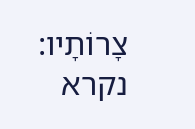צָרוֹתָיו:
נקרא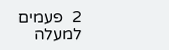2  פעמים
למעלה